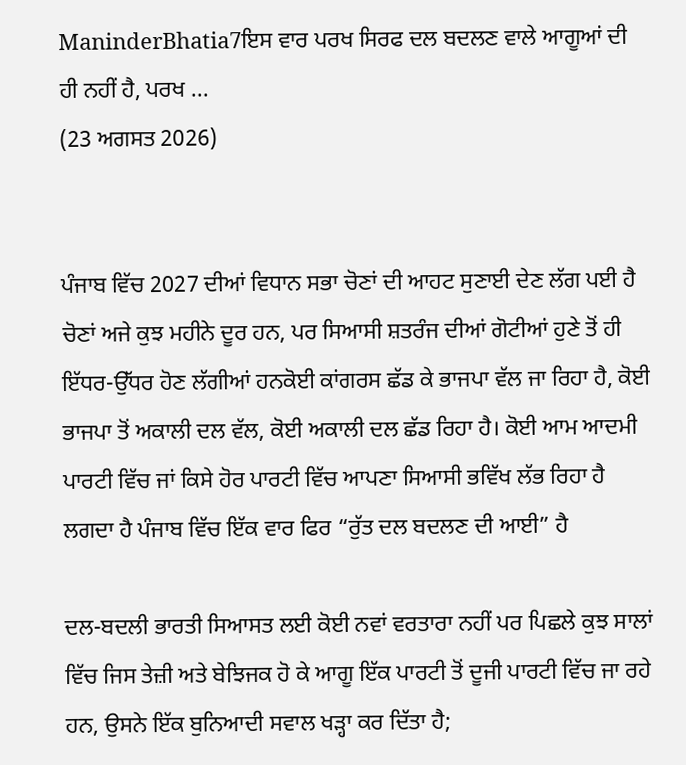ManinderBhatia7ਇਸ ਵਾਰ ਪਰਖ ਸਿਰਫ ਦਲ ਬਦਲਣ ਵਾਲੇ ਆਗੂਆਂ ਦੀ ਹੀ ਨਹੀਂ ਹੈ, ਪਰਖ ...
(23 ਅਗਸਤ 2026)


ਪੰਜਾਬ ਵਿੱਚ 2027 ਦੀਆਂ ਵਿਧਾਨ ਸਭਾ ਚੋਣਾਂ ਦੀ ਆਹਟ ਸੁਣਾਈ ਦੇਣ ਲੱਗ ਪਈ ਹੈ
ਚੋਣਾਂ ਅਜੇ ਕੁਝ ਮਹੀਨੇ ਦੂਰ ਹਨ, ਪਰ ਸਿਆਸੀ ਸ਼ਤਰੰਜ ਦੀਆਂ ਗੋਟੀਆਂ ਹੁਣੇ ਤੋਂ ਹੀ ਇੱਧਰ-ਉੱਧਰ ਹੋਣ ਲੱਗੀਆਂ ਹਨਕੋਈ ਕਾਂਗਰਸ ਛੱਡ ਕੇ ਭਾਜਪਾ ਵੱਲ ਜਾ ਰਿਹਾ ਹੈ, ਕੋਈ ਭਾਜਪਾ ਤੋਂ ਅਕਾਲੀ ਦਲ ਵੱਲ, ਕੋਈ ਅਕਾਲੀ ਦਲ ਛੱਡ ਰਿਹਾ ਹੈ। ਕੋਈ ਆਮ ਆਦਮੀ ਪਾਰਟੀ ਵਿੱਚ ਜਾਂ ਕਿਸੇ ਹੋਰ ਪਾਰਟੀ ਵਿੱਚ ਆਪਣਾ ਸਿਆਸੀ ਭਵਿੱਖ ਲੱਭ ਰਿਹਾ ਹੈ ਲਗਦਾ ਹੈ ਪੰਜਾਬ ਵਿੱਚ ਇੱਕ ਵਾਰ ਫਿਰ “ਰੁੱਤ ਦਲ ਬਦਲਣ ਦੀ ਆਈ” ਹੈ

ਦਲ-ਬਦਲੀ ਭਾਰਤੀ ਸਿਆਸਤ ਲਈ ਕੋਈ ਨਵਾਂ ਵਰਤਾਰਾ ਨਹੀਂ ਪਰ ਪਿਛਲੇ ਕੁਝ ਸਾਲਾਂ ਵਿੱਚ ਜਿਸ ਤੇਜ਼ੀ ਅਤੇ ਬੇਝਿਜਕ ਹੋ ਕੇ ਆਗੂ ਇੱਕ ਪਾਰਟੀ ਤੋਂ ਦੂਜੀ ਪਾਰਟੀ ਵਿੱਚ ਜਾ ਰਹੇ ਹਨ, ਉਸਨੇ ਇੱਕ ਬੁਨਿਆਦੀ ਸਵਾਲ ਖੜ੍ਹਾ ਕਰ ਦਿੱਤਾ ਹੈ;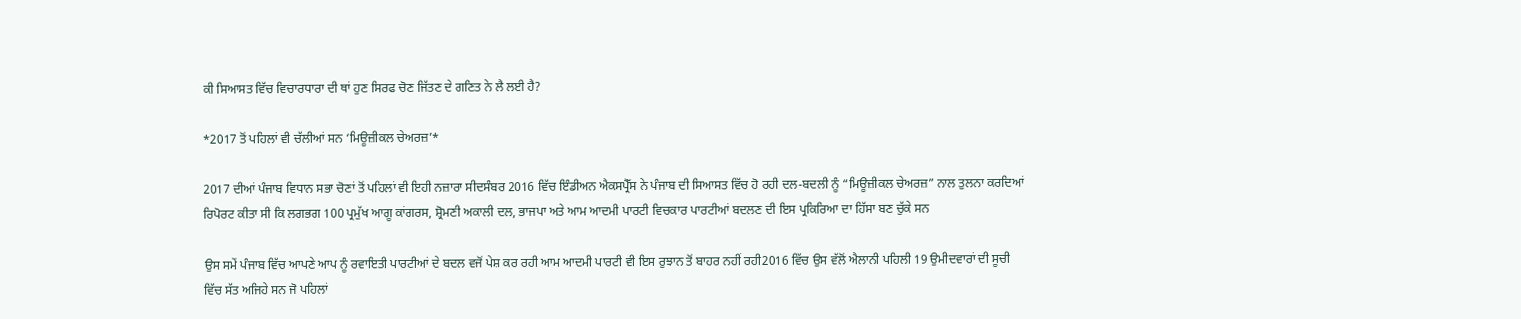ਕੀ ਸਿਆਸਤ ਵਿੱਚ ਵਿਚਾਰਧਾਰਾ ਦੀ ਥਾਂ ਹੁਣ ਸਿਰਫ ਚੋਣ ਜਿੱਤਣ ਦੇ ਗਣਿਤ ਨੇ ਲੈ ਲਈ ਹੈ?

*2017 ਤੋਂ ਪਹਿਲਾਂ ਵੀ ਚੱਲੀਆਂ ਸਨ ‘ਮਿਊਜ਼ੀਕਲ ਚੇਅਰਜ਼’*

2017 ਦੀਆਂ ਪੰਜਾਬ ਵਿਧਾਨ ਸਭਾ ਚੋਣਾਂ ਤੋਂ ਪਹਿਲਾਂ ਵੀ ਇਹੀ ਨਜ਼ਾਰਾ ਸੀਦਸੰਬਰ 2016 ਵਿੱਚ ਇੰਡੀਅਨ ਐਕਸਪ੍ਰੈੱਸ ਨੇ ਪੰਜਾਬ ਦੀ ਸਿਆਸਤ ਵਿੱਚ ਹੋ ਰਹੀ ਦਲ-ਬਦਲੀ ਨੂੰ “ਮਿਊਜ਼ੀਕਲ ਚੇਅਰਜ਼” ਨਾਲ ਤੁਲਨਾ ਕਰਦਿਆਂ ਰਿਪੋਰਟ ਕੀਤਾ ਸੀ ਕਿ ਲਗਭਗ 100 ਪ੍ਰਮੁੱਖ ਆਗੂ ਕਾਂਗਰਸ, ਸ਼੍ਰੋਮਣੀ ਅਕਾਲੀ ਦਲ, ਭਾਜਪਾ ਅਤੇ ਆਮ ਆਦਮੀ ਪਾਰਟੀ ਵਿਚਕਾਰ ਪਾਰਟੀਆਂ ਬਦਲਣ ਦੀ ਇਸ ਪ੍ਰਕਿਰਿਆ ਦਾ ਹਿੱਸਾ ਬਣ ਚੁੱਕੇ ਸਨ

ਉਸ ਸਮੇਂ ਪੰਜਾਬ ਵਿੱਚ ਆਪਣੇ ਆਪ ਨੂੰ ਰਵਾਇਤੀ ਪਾਰਟੀਆਂ ਦੇ ਬਦਲ ਵਜੋਂ ਪੇਸ਼ ਕਰ ਰਹੀ ਆਮ ਆਦਮੀ ਪਾਰਟੀ ਵੀ ਇਸ ਰੁਝਾਨ ਤੋਂ ਬਾਹਰ ਨਹੀਂ ਰਹੀ2016 ਵਿੱਚ ਉਸ ਵੱਲੋਂ ਐਲਾਨੀ ਪਹਿਲੀ 19 ਉਮੀਦਵਾਰਾਂ ਦੀ ਸੂਚੀ ਵਿੱਚ ਸੱਤ ਅਜਿਹੇ ਸਨ ਜੋ ਪਹਿਲਾਂ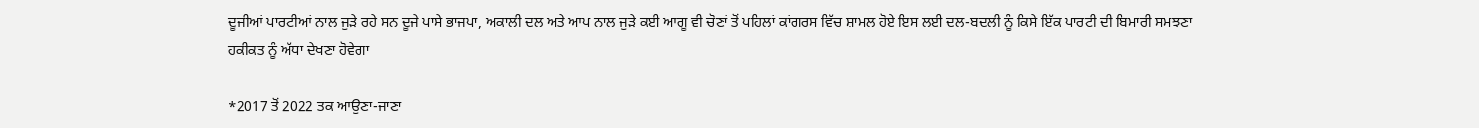ਦੂਜੀਆਂ ਪਾਰਟੀਆਂ ਨਾਲ ਜੁੜੇ ਰਹੇ ਸਨ ਦੂਜੇ ਪਾਸੇ ਭਾਜਪਾ, ਅਕਾਲੀ ਦਲ ਅਤੇ ਆਪ ਨਾਲ ਜੁੜੇ ਕਈ ਆਗੂ ਵੀ ਚੋਣਾਂ ਤੋਂ ਪਹਿਲਾਂ ਕਾਂਗਰਸ ਵਿੱਚ ਸ਼ਾਮਲ ਹੋਏ ਇਸ ਲਈ ਦਲ-ਬਦਲੀ ਨੂੰ ਕਿਸੇ ਇੱਕ ਪਾਰਟੀ ਦੀ ਬਿਮਾਰੀ ਸਮਝਣਾ ਹਕੀਕਤ ਨੂੰ ਅੱਧਾ ਦੇਖਣਾ ਹੋਵੇਗਾ

*2017 ਤੋਂ 2022 ਤਕ ਆਉਣਾ-ਜਾਣਾ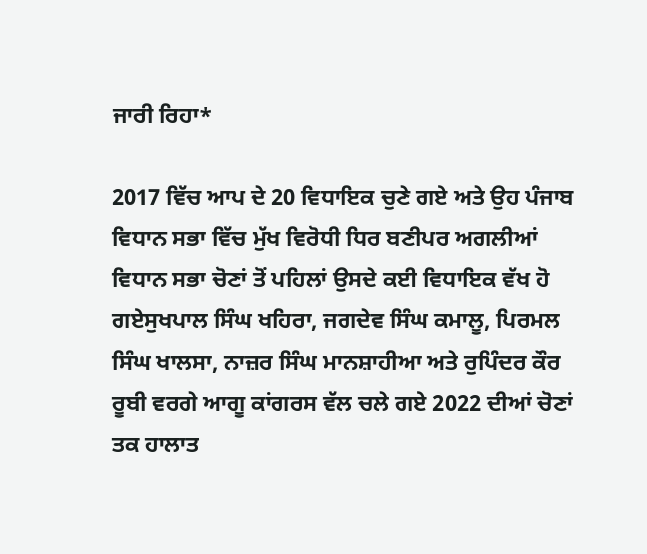ਜਾਰੀ ਰਿਹਾ*

2017 ਵਿੱਚ ਆਪ ਦੇ 20 ਵਿਧਾਇਕ ਚੁਣੇ ਗਏ ਅਤੇ ਉਹ ਪੰਜਾਬ ਵਿਧਾਨ ਸਭਾ ਵਿੱਚ ਮੁੱਖ ਵਿਰੋਧੀ ਧਿਰ ਬਣੀਪਰ ਅਗਲੀਆਂ ਵਿਧਾਨ ਸਭਾ ਚੋਣਾਂ ਤੋਂ ਪਹਿਲਾਂ ਉਸਦੇ ਕਈ ਵਿਧਾਇਕ ਵੱਖ ਹੋ ਗਏਸੁਖਪਾਲ ਸਿੰਘ ਖਹਿਰਾ, ਜਗਦੇਵ ਸਿੰਘ ਕਮਾਲੂ, ਪਿਰਮਲ ਸਿੰਘ ਖਾਲਸਾ, ਨਾਜ਼ਰ ਸਿੰਘ ਮਾਨਸ਼ਾਹੀਆ ਅਤੇ ਰੁਪਿੰਦਰ ਕੌਰ ਰੂਬੀ ਵਰਗੇ ਆਗੂ ਕਾਂਗਰਸ ਵੱਲ ਚਲੇ ਗਏ 2022 ਦੀਆਂ ਚੋਣਾਂ ਤਕ ਹਾਲਾਤ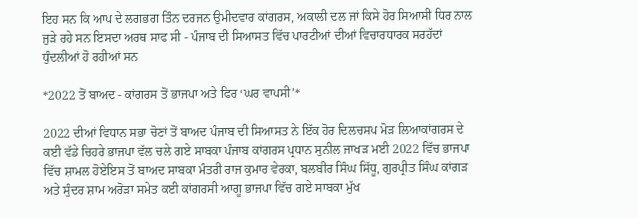ਇਹ ਸਨ ਕਿ ਆਪ ਦੇ ਲਗਭਗ ਤਿੰਨ ਦਰਜਨ ਉਮੀਦਵਾਰ ਕਾਂਗਰਸ, ਅਕਾਲੀ ਦਲ ਜਾਂ ਕਿਸੇ ਹੋਰ ਸਿਆਸੀ ਧਿਰ ਨਾਲ ਜੁੜੇ ਰਹੇ ਸਨ ਇਸਦਾ ਅਰਥ ਸਾਫ ਸੀ - ਪੰਜਾਬ ਦੀ ਸਿਆਸਤ ਵਿੱਚ ਪਾਰਟੀਆਂ ਦੀਆਂ ਵਿਚਾਰਧਾਰਕ ਸਰਹੱਦਾਂ ਧੁੰਦਲੀਆਂ ਹੋ ਰਹੀਆਂ ਸਨ

*2022 ਤੋਂ ਬਾਅਦ - ਕਾਂਗਰਸ ਤੋਂ ਭਾਜਪਾ ਅਤੇ ਫਿਰ ‘ਘਰ ਵਾਪਸੀ’*

2022 ਦੀਆਂ ਵਿਧਾਨ ਸਭਾ ਚੋਣਾਂ ਤੋਂ ਬਾਅਦ ਪੰਜਾਬ ਦੀ ਸਿਆਸਤ ਨੇ ਇੱਕ ਹੋਰ ਦਿਲਚਸਪ ਮੋੜ ਲਿਆਕਾਂਗਰਸ ਦੇ ਕਈ ਵੱਡੇ ਚਿਹਰੇ ਭਾਜਪਾ ਵੱਲ ਚਲੇ ਗਏ ਸਾਬਕਾ ਪੰਜਾਬ ਕਾਂਗਰਸ ਪ੍ਰਧਾਨ ਸੁਨੀਲ ਜਾਖੜ ਮਈ 2022 ਵਿੱਚ ਭਾਜਪਾ ਵਿੱਚ ਸ਼ਾਮਲ ਹੋਏਇਸ ਤੋਂ ਬਾਅਦ ਸਾਬਕਾ ਮੰਤਰੀ ਰਾਜ ਕੁਮਾਰ ਵੇਰਕਾ, ਬਲਬੀਰ ਸਿੰਘ ਸਿੱਧੂ, ਗੁਰਪ੍ਰੀਤ ਸਿੰਘ ਕਾਂਗੜ ਅਤੇ ਸੁੰਦਰ ਸ਼ਾਮ ਅਰੋੜਾ ਸਮੇਤ ਕਈ ਕਾਂਗਰਸੀ ਆਗੂ ਭਾਜਪਾ ਵਿੱਚ ਗਏ ਸਾਬਕਾ ਮੁੱਖ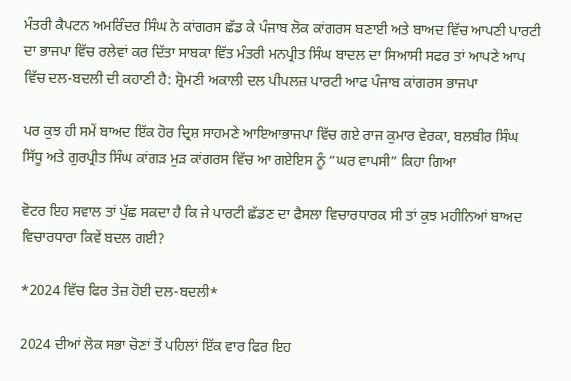ਮੰਤਰੀ ਕੈਪਟਨ ਅਮਰਿੰਦਰ ਸਿੰਘ ਨੇ ਕਾਂਗਰਸ ਛੱਡ ਕੇ ਪੰਜਾਬ ਲੋਕ ਕਾਂਗਰਸ ਬਣਾਈ ਅਤੇ ਬਾਅਦ ਵਿੱਚ ਆਪਣੀ ਪਾਰਟੀ ਦਾ ਭਾਜਪਾ ਵਿੱਚ ਰਲੇਵਾਂ ਕਰ ਦਿੱਤਾ ਸਾਬਕਾ ਵਿੱਤ ਮੰਤਰੀ ਮਨਪ੍ਰੀਤ ਸਿੰਘ ਬਾਦਲ ਦਾ ਸਿਆਸੀ ਸਫਰ ਤਾਂ ਆਪਣੇ ਆਪ ਵਿੱਚ ਦਲ-ਬਦਲੀ ਦੀ ਕਹਾਣੀ ਹੈ: ਸ਼੍ਰੋਮਣੀ ਅਕਾਲੀ ਦਲ ਪੀਪਲਜ਼ ਪਾਰਟੀ ਆਫ ਪੰਜਾਬ ਕਾਂਗਰਸ ਭਾਜਪਾ

ਪਰ ਕੁਝ ਹੀ ਸਮੇਂ ਬਾਅਦ ਇੱਕ ਹੋਰ ਦ੍ਰਿਸ਼ ਸਾਹਮਣੇ ਆਇਆਭਾਜਪਾ ਵਿੱਚ ਗਏ ਰਾਜ ਕੁਮਾਰ ਵੇਰਕਾ, ਬਲਬੀਰ ਸਿੰਘ ਸਿੱਧੂ ਅਤੇ ਗੁਰਪ੍ਰੀਤ ਸਿੰਘ ਕਾਂਗੜ ਮੁੜ ਕਾਂਗਰਸ ਵਿੱਚ ਆ ਗਏਇਸ ਨੂੰ “ਘਰ ਵਾਪਸੀ” ਕਿਹਾ ਗਿਆ

ਵੋਟਰ ਇਹ ਸਵਾਲ ਤਾਂ ਪੁੱਛ ਸਕਦਾ ਹੈ ਕਿ ਜੇ ਪਾਰਟੀ ਛੱਡਣ ਦਾ ਫੈਸਲਾ ਵਿਚਾਰਧਾਰਕ ਸੀ ਤਾਂ ਕੁਝ ਮਹੀਨਿਆਂ ਬਾਅਦ ਵਿਚਾਰਧਾਰਾ ਕਿਵੇਂ ਬਦਲ ਗਈ?

*2024 ਵਿੱਚ ਫਿਰ ਤੇਜ਼ ਹੋਈ ਦਲ-ਬਦਲੀ*

2024 ਦੀਆਂ ਲੋਕ ਸਭਾ ਚੋਣਾਂ ਤੋਂ ਪਹਿਲਾਂ ਇੱਕ ਵਾਰ ਫਿਰ ਇਹ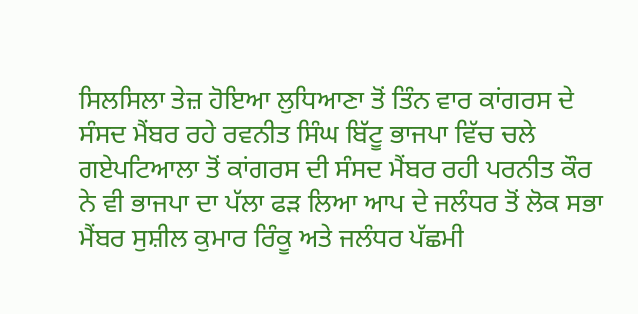ਸਿਲਸਿਲਾ ਤੇਜ਼ ਹੋਇਆ ਲੁਧਿਆਣਾ ਤੋਂ ਤਿੰਨ ਵਾਰ ਕਾਂਗਰਸ ਦੇ ਸੰਸਦ ਮੈਂਬਰ ਰਹੇ ਰਵਨੀਤ ਸਿੰਘ ਬਿੱਟੂ ਭਾਜਪਾ ਵਿੱਚ ਚਲੇ ਗਏਪਟਿਆਲਾ ਤੋਂ ਕਾਂਗਰਸ ਦੀ ਸੰਸਦ ਮੈਂਬਰ ਰਹੀ ਪਰਨੀਤ ਕੌਰ ਨੇ ਵੀ ਭਾਜਪਾ ਦਾ ਪੱਲਾ ਫੜ ਲਿਆ ਆਪ ਦੇ ਜਲੰਧਰ ਤੋਂ ਲੋਕ ਸਭਾ ਮੈਂਬਰ ਸੁਸ਼ੀਲ ਕੁਮਾਰ ਰਿੰਕੂ ਅਤੇ ਜਲੰਧਰ ਪੱਛਮੀ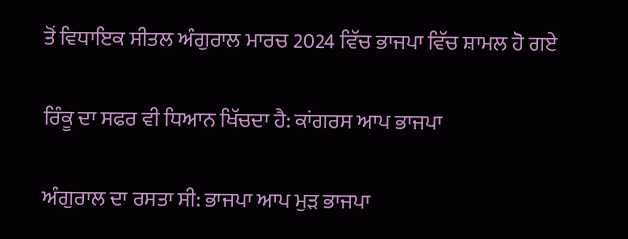ਤੋਂ ਵਿਧਾਇਕ ਸੀਤਲ ਅੰਗੁਰਾਲ ਮਾਰਚ 2024 ਵਿੱਚ ਭਾਜਪਾ ਵਿੱਚ ਸ਼ਾਮਲ ਹੋ ਗਏ

ਰਿੰਕੂ ਦਾ ਸਫਰ ਵੀ ਧਿਆਨ ਖਿੱਚਦਾ ਹੈ: ਕਾਂਗਰਸ ਆਪ ਭਾਜਪਾ

ਅੰਗੁਰਾਲ ਦਾ ਰਸਤਾ ਸੀ: ਭਾਜਪਾ ਆਪ ਮੁੜ ਭਾਜਪਾ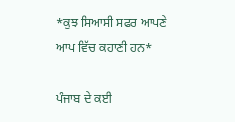*ਕੁਝ ਸਿਆਸੀ ਸਫਰ ਆਪਣੇ ਆਪ ਵਿੱਚ ਕਹਾਣੀ ਹਨ*

ਪੰਜਾਬ ਦੇ ਕਈ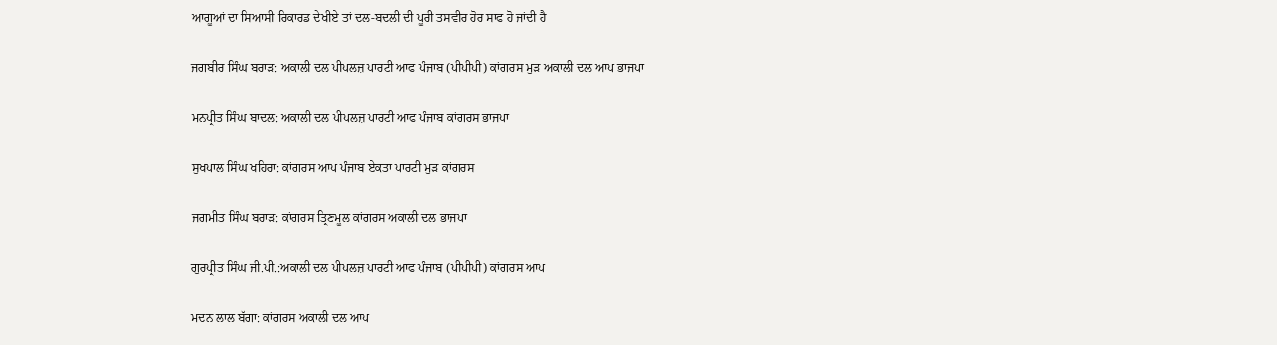ਆਗੂਆਂ ਦਾ ਸਿਆਸੀ ਰਿਕਾਰਡ ਦੇਖੀਏ ਤਾਂ ਦਲ-ਬਦਲੀ ਦੀ ਪੂਰੀ ਤਸਵੀਰ ਹੋਰ ਸਾਫ ਹੋ ਜਾਂਦੀ ਹੈ

ਜਗਬੀਰ ਸਿੰਘ ਬਰਾੜ: ਅਕਾਲੀ ਦਲ ਪੀਪਲਜ਼ ਪਾਰਟੀ ਆਫ ਪੰਜਾਬ (ਪੀਪੀਪੀ) ਕਾਂਗਰਸ ਮੁੜ ਅਕਾਲੀ ਦਲ ਆਪ ਭਾਜਪਾ

ਮਨਪ੍ਰੀਤ ਸਿੰਘ ਬਾਦਲ: ਅਕਾਲੀ ਦਲ ਪੀਪਲਜ਼ ਪਾਰਟੀ ਆਫ ਪੰਜਾਬ ਕਾਂਗਰਸ ਭਾਜਪਾ

ਸੁਖਪਾਲ ਸਿੰਘ ਖਹਿਰਾ: ਕਾਂਗਰਸ ਆਪ ਪੰਜਾਬ ਏਕਤਾ ਪਾਰਟੀ ਮੁੜ ਕਾਂਗਰਸ

ਜਗਮੀਤ ਸਿੰਘ ਬਰਾੜ: ਕਾਂਗਰਸ ਤ੍ਰਿਣਮੂਲ ਕਾਂਗਰਸ ਅਕਾਲੀ ਦਲ ਭਾਜਪਾ

ਗੁਰਪ੍ਰੀਤ ਸਿੰਘ ਜੀ.ਪੀ.:ਅਕਾਲੀ ਦਲ ਪੀਪਲਜ਼ ਪਾਰਟੀ ਆਫ ਪੰਜਾਬ (ਪੀਪੀਪੀ) ਕਾਂਗਰਸ ਆਪ

ਮਦਨ ਲਾਲ ਬੱਗਾ: ਕਾਂਗਰਸ ਅਕਾਲੀ ਦਲ ਆਪ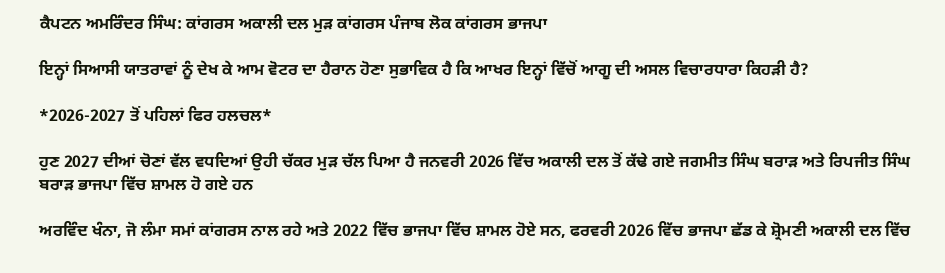ਕੈਪਟਨ ਅਮਰਿੰਦਰ ਸਿੰਘ: ਕਾਂਗਰਸ ਅਕਾਲੀ ਦਲ ਮੁੜ ਕਾਂਗਰਸ ਪੰਜਾਬ ਲੋਕ ਕਾਂਗਰਸ ਭਾਜਪਾ

ਇਨ੍ਹਾਂ ਸਿਆਸੀ ਯਾਤਰਾਵਾਂ ਨੂੰ ਦੇਖ ਕੇ ਆਮ ਵੋਟਰ ਦਾ ਹੈਰਾਨ ਹੋਣਾ ਸੁਭਾਵਿਕ ਹੈ ਕਿ ਆਖਰ ਇਨ੍ਹਾਂ ਵਿੱਚੋਂ ਆਗੂ ਦੀ ਅਸਲ ਵਿਚਾਰਧਾਰਾ ਕਿਹੜੀ ਹੈ?

*2026-2027 ਤੋਂ ਪਹਿਲਾਂ ਫਿਰ ਹਲਚਲ*

ਹੁਣ 2027 ਦੀਆਂ ਚੋਣਾਂ ਵੱਲ ਵਧਦਿਆਂ ਉਹੀ ਚੱਕਰ ਮੁੜ ਚੱਲ ਪਿਆ ਹੈ ਜਨਵਰੀ 2026 ਵਿੱਚ ਅਕਾਲੀ ਦਲ ਤੋਂ ਕੱਢੇ ਗਏ ਜਗਮੀਤ ਸਿੰਘ ਬਰਾੜ ਅਤੇ ਰਿਪਜੀਤ ਸਿੰਘ ਬਰਾੜ ਭਾਜਪਾ ਵਿੱਚ ਸ਼ਾਮਲ ਹੋ ਗਏ ਹਨ

ਅਰਵਿੰਦ ਖੰਨਾ, ਜੋ ਲੰਮਾ ਸਮਾਂ ਕਾਂਗਰਸ ਨਾਲ ਰਹੇ ਅਤੇ 2022 ਵਿੱਚ ਭਾਜਪਾ ਵਿੱਚ ਸ਼ਾਮਲ ਹੋਏ ਸਨ, ਫਰਵਰੀ 2026 ਵਿੱਚ ਭਾਜਪਾ ਛੱਡ ਕੇ ਸ਼੍ਰੋਮਣੀ ਅਕਾਲੀ ਦਲ ਵਿੱਚ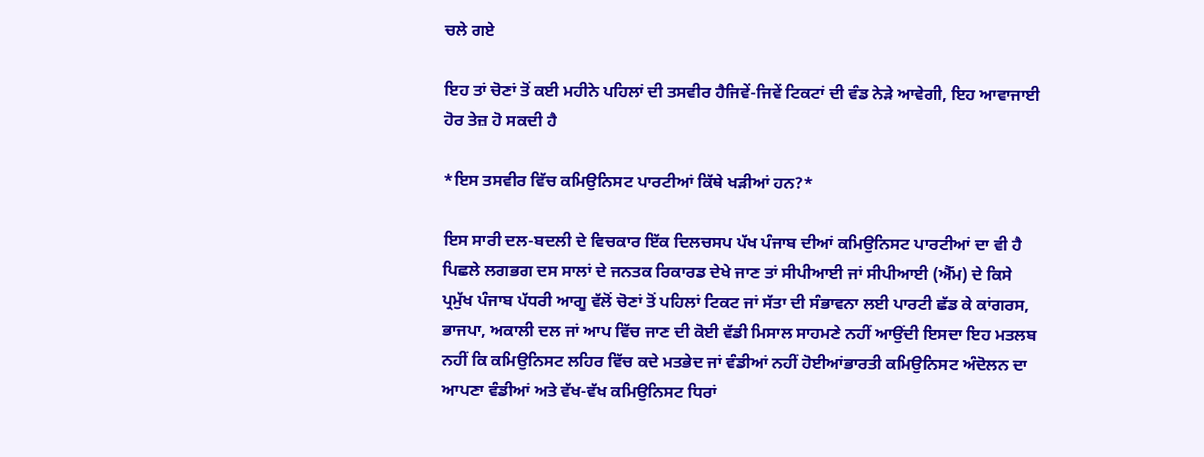ਚਲੇ ਗਏ

ਇਹ ਤਾਂ ਚੋਣਾਂ ਤੋਂ ਕਈ ਮਹੀਨੇ ਪਹਿਲਾਂ ਦੀ ਤਸਵੀਰ ਹੈਜਿਵੇਂ-ਜਿਵੇਂ ਟਿਕਟਾਂ ਦੀ ਵੰਡ ਨੇੜੇ ਆਵੇਗੀ, ਇਹ ਆਵਾਜਾਈ ਹੋਰ ਤੇਜ਼ ਹੋ ਸਕਦੀ ਹੈ

*ਇਸ ਤਸਵੀਰ ਵਿੱਚ ਕਮਿਉਨਿਸਟ ਪਾਰਟੀਆਂ ਕਿੱਥੇ ਖੜੀਆਂ ਹਨ?*

ਇਸ ਸਾਰੀ ਦਲ-ਬਦਲੀ ਦੇ ਵਿਚਕਾਰ ਇੱਕ ਦਿਲਚਸਪ ਪੱਖ ਪੰਜਾਬ ਦੀਆਂ ਕਮਿਉਨਿਸਟ ਪਾਰਟੀਆਂ ਦਾ ਵੀ ਹੈ ਪਿਛਲੇ ਲਗਭਗ ਦਸ ਸਾਲਾਂ ਦੇ ਜਨਤਕ ਰਿਕਾਰਡ ਦੇਖੇ ਜਾਣ ਤਾਂ ਸੀਪੀਆਈ ਜਾਂ ਸੀਪੀਆਈ (ਐੱਮ) ਦੇ ਕਿਸੇ ਪ੍ਰਮੁੱਖ ਪੰਜਾਬ ਪੱਧਰੀ ਆਗੂ ਵੱਲੋਂ ਚੋਣਾਂ ਤੋਂ ਪਹਿਲਾਂ ਟਿਕਟ ਜਾਂ ਸੱਤਾ ਦੀ ਸੰਭਾਵਨਾ ਲਈ ਪਾਰਟੀ ਛੱਡ ਕੇ ਕਾਂਗਰਸ, ਭਾਜਪਾ, ਅਕਾਲੀ ਦਲ ਜਾਂ ਆਪ ਵਿੱਚ ਜਾਣ ਦੀ ਕੋਈ ਵੱਡੀ ਮਿਸਾਲ ਸਾਹਮਣੇ ਨਹੀਂ ਆਉਂਦੀ ਇਸਦਾ ਇਹ ਮਤਲਬ ਨਹੀਂ ਕਿ ਕਮਿਉਨਿਸਟ ਲਹਿਰ ਵਿੱਚ ਕਦੇ ਮਤਭੇਦ ਜਾਂ ਵੰਡੀਆਂ ਨਹੀਂ ਹੋਈਆਂਭਾਰਤੀ ਕਮਿਉਨਿਸਟ ਅੰਦੋਲਨ ਦਾ ਆਪਣਾ ਵੰਡੀਆਂ ਅਤੇ ਵੱਖ-ਵੱਖ ਕਮਿਉਨਿਸਟ ਧਿਰਾਂ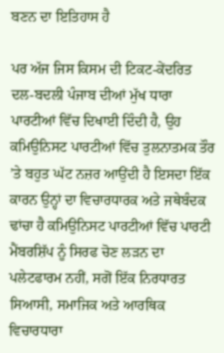ਬਣਨ ਦਾ ਇਤਿਹਾਸ ਹੈ

ਪਰ ਅੱਜ ਜਿਸ ਕਿਸਮ ਦੀ ਟਿਕਟ-ਕੇਂਦਰਿਤ ਦਲ-ਬਦਲੀ ਪੰਜਾਬ ਦੀਆਂ ਮੁੱਖ ਧਾਰਾ ਪਾਰਟੀਆਂ ਵਿੱਚ ਦਿਖਾਈ ਦਿੰਦੀ ਹੈ, ਉਹ ਕਮਿਉਨਿਸਟ ਪਾਰਟੀਆਂ ਵਿੱਚ ਤੁਲਨਾਤਮਕ ਤੌਰ ’ਤੇ ਬਹੁਤ ਘੱਟ ਨਜ਼ਰ ਆਉਂਦੀ ਹੈ ਇਸਦਾ ਇੱਕ ਕਾਰਨ ਉਨ੍ਹਾਂ ਦਾ ਵਿਚਾਰਧਾਰਕ ਅਤੇ ਜਥੇਬੰਦਕ ਢਾਂਚਾ ਹੈ ਕਮਿਉਨਿਸਟ ਪਾਰਟੀਆਂ ਵਿੱਚ ਪਾਰਟੀ ਮੈਂਬਰਸ਼ਿੱਪ ਨੂੰ ਸਿਰਫ ਚੋਣ ਲੜਨ ਦਾ ਪਲੇਟਫਾਰਮ ਨਹੀਂ, ਸਗੋਂ ਇੱਕ ਨਿਰਧਾਰਤ ਸਿਆਸੀ, ਸਮਾਜਿਕ ਅਤੇ ਆਰਥਿਕ ਵਿਚਾਰਧਾਰਾ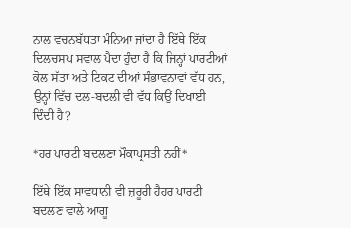ਨਾਲ ਵਚਨਬੱਧਤਾ ਮੰਨਿਆ ਜਾਂਦਾ ਹੈ ਇੱਥੇ ਇੱਕ ਦਿਲਚਸਪ ਸਵਾਲ ਪੈਦਾ ਹੁੰਦਾ ਹੈ ਕਿ ਜਿਨ੍ਹਾਂ ਪਾਰਟੀਆਂ ਕੋਲ ਸੱਤਾ ਅਤੇ ਟਿਕਟ ਦੀਆਂ ਸੰਭਾਵਨਾਵਾਂ ਵੱਧ ਹਨ, ਉਨ੍ਹਾਂ ਵਿੱਚ ਦਲ-ਬਦਲੀ ਵੀ ਵੱਧ ਕਿਉਂ ਦਿਖਾਈ ਦਿੰਦੀ ਹੈ?

*ਹਰ ਪਾਰਟੀ ਬਦਲਣਾ ਮੌਕਾਪ੍ਰਸਤੀ ਨਹੀਂ*

ਇੱਥੇ ਇੱਕ ਸਾਵਧਾਨੀ ਵੀ ਜ਼ਰੂਰੀ ਹੈਹਰ ਪਾਰਟੀ ਬਦਲਣ ਵਾਲੇ ਆਗੂ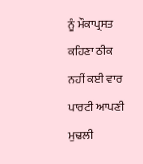ਨੂੰ ਮੌਕਾਪ੍ਰਸਤ ਕਹਿਣਾ ਠੀਕ ਨਹੀਂ ਕਈ ਵਾਰ ਪਾਰਟੀ ਆਪਣੀ ਮੁਢਲੀ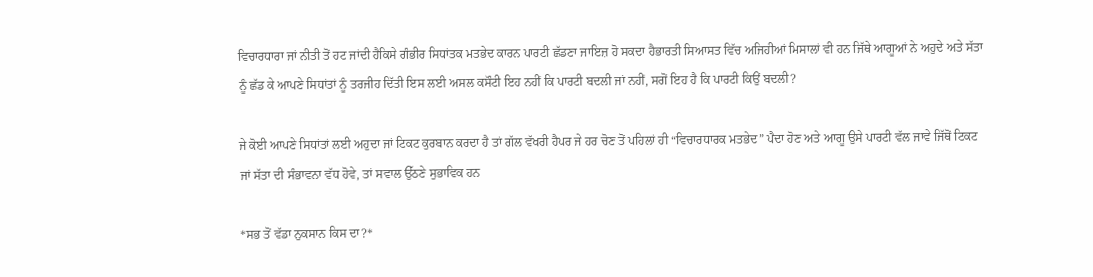ਵਿਚਾਰਧਾਰਾ ਜਾਂ ਨੀਤੀ ਤੋਂ ਹਟ ਜਾਂਦੀ ਹੈਕਿਸੇ ਗੰਭੀਰ ਸਿਧਾਂਤਕ ਮਤਭੇਦ ਕਾਰਨ ਪਾਰਟੀ ਛੱਡਣਾ ਜਾਇਜ਼ ਹੋ ਸਕਦਾ ਹੈਭਾਰਤੀ ਸਿਆਸਤ ਵਿੱਚ ਅਜਿਹੀਆਂ ਮਿਸਾਲਾਂ ਵੀ ਹਨ ਜਿੱਥੇ ਆਗੂਆਂ ਨੇ ਅਹੁਦੇ ਅਤੇ ਸੱਤਾ ਨੂੰ ਛੱਡ ਕੇ ਆਪਣੇ ਸਿਧਾਂਤਾਂ ਨੂੰ ਤਰਜੀਹ ਦਿੱਤੀ ਇਸ ਲਈ ਅਸਲ ਕਸੌਟੀ ਇਹ ਨਹੀਂ ਕਿ ਪਾਰਟੀ ਬਦਲੀ ਜਾਂ ਨਹੀਂ, ਸਗੋਂ ਇਹ ਹੈ ਕਿ ਪਾਰਟੀ ਕਿਉਂ ਬਦਲੀ?

ਜੇ ਕੋਈ ਆਪਣੇ ਸਿਧਾਂਤਾਂ ਲਈ ਅਹੁਦਾ ਜਾਂ ਟਿਕਟ ਕੁਰਬਾਨ ਕਰਦਾ ਹੈ ਤਾਂ ਗੱਲ ਵੱਖਰੀ ਹੈਪਰ ਜੇ ਹਰ ਚੋਣ ਤੋਂ ਪਹਿਲਾਂ ਹੀ “ਵਿਚਾਰਧਾਰਕ ਮਤਭੇਦ” ਪੈਦਾ ਹੋਣ ਅਤੇ ਆਗੂ ਉਸੇ ਪਾਰਟੀ ਵੱਲ ਜਾਵੇ ਜਿੱਥੋਂ ਟਿਕਟ ਜਾਂ ਸੱਤਾ ਦੀ ਸੰਭਾਵਨਾ ਵੱਧ ਹੋਵੇ, ਤਾਂ ਸਵਾਲ ਉੱਠਣੇ ਸੁਭਾਵਿਕ ਹਨ

*ਸਭ ਤੋਂ ਵੱਡਾ ਨੁਕਸਾਨ ਕਿਸ ਦਾ?*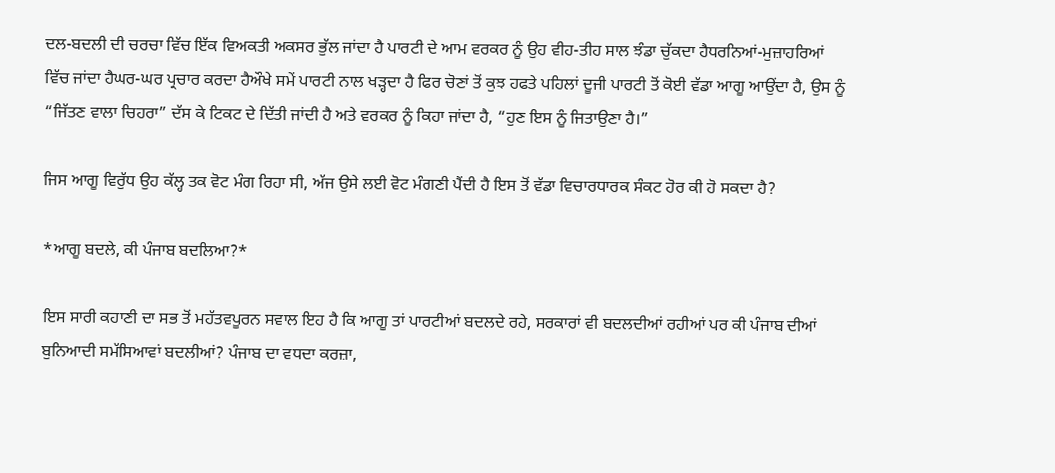ਦਲ-ਬਦਲੀ ਦੀ ਚਰਚਾ ਵਿੱਚ ਇੱਕ ਵਿਅਕਤੀ ਅਕਸਰ ਭੁੱਲ ਜਾਂਦਾ ਹੈ ਪਾਰਟੀ ਦੇ ਆਮ ਵਰਕਰ ਨੂੰ ਉਹ ਵੀਹ-ਤੀਹ ਸਾਲ ਝੰਡਾ ਚੁੱਕਦਾ ਹੈਧਰਨਿਆਂ-ਮੁਜ਼ਾਹਰਿਆਂ ਵਿੱਚ ਜਾਂਦਾ ਹੈਘਰ-ਘਰ ਪ੍ਰਚਾਰ ਕਰਦਾ ਹੈਔਖੇ ਸਮੇਂ ਪਾਰਟੀ ਨਾਲ ਖੜ੍ਹਦਾ ਹੈ ਫਿਰ ਚੋਣਾਂ ਤੋਂ ਕੁਝ ਹਫਤੇ ਪਹਿਲਾਂ ਦੂਜੀ ਪਾਰਟੀ ਤੋਂ ਕੋਈ ਵੱਡਾ ਆਗੂ ਆਉਂਦਾ ਹੈ, ਉਸ ਨੂੰ “ਜਿੱਤਣ ਵਾਲਾ ਚਿਹਰਾ” ਦੱਸ ਕੇ ਟਿਕਟ ਦੇ ਦਿੱਤੀ ਜਾਂਦੀ ਹੈ ਅਤੇ ਵਰਕਰ ਨੂੰ ਕਿਹਾ ਜਾਂਦਾ ਹੈ, “ਹੁਣ ਇਸ ਨੂੰ ਜਿਤਾਉਣਾ ਹੈ।”

ਜਿਸ ਆਗੂ ਵਿਰੁੱਧ ਉਹ ਕੱਲ੍ਹ ਤਕ ਵੋਟ ਮੰਗ ਰਿਹਾ ਸੀ, ਅੱਜ ਉਸੇ ਲਈ ਵੋਟ ਮੰਗਣੀ ਪੈਂਦੀ ਹੈ ਇਸ ਤੋਂ ਵੱਡਾ ਵਿਚਾਰਧਾਰਕ ਸੰਕਟ ਹੋਰ ਕੀ ਹੋ ਸਕਦਾ ਹੈ?

*ਆਗੂ ਬਦਲੇ, ਕੀ ਪੰਜਾਬ ਬਦਲਿਆ?*

ਇਸ ਸਾਰੀ ਕਹਾਣੀ ਦਾ ਸਭ ਤੋਂ ਮਹੱਤਵਪੂਰਨ ਸਵਾਲ ਇਹ ਹੈ ਕਿ ਆਗੂ ਤਾਂ ਪਾਰਟੀਆਂ ਬਦਲਦੇ ਰਹੇ, ਸਰਕਾਰਾਂ ਵੀ ਬਦਲਦੀਆਂ ਰਹੀਆਂ ਪਰ ਕੀ ਪੰਜਾਬ ਦੀਆਂ ਬੁਨਿਆਦੀ ਸਮੱਸਿਆਵਾਂ ਬਦਲੀਆਂ? ਪੰਜਾਬ ਦਾ ਵਧਦਾ ਕਰਜ਼ਾ,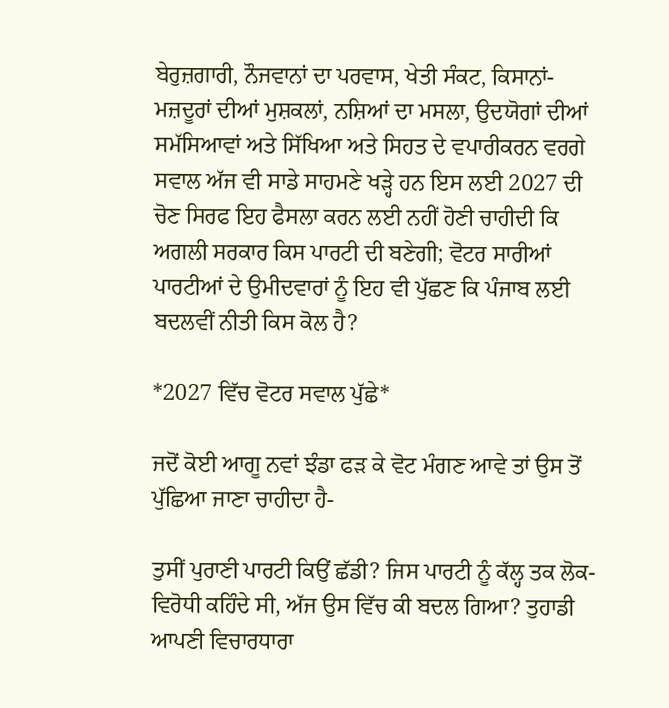ਬੇਰੁਜ਼ਗਾਰੀ, ਨੌਜਵਾਨਾਂ ਦਾ ਪਰਵਾਸ, ਖੇਤੀ ਸੰਕਟ, ਕਿਸਾਨਾਂ-ਮਜ਼ਦੂਰਾਂ ਦੀਆਂ ਮੁਸ਼ਕਲਾਂ, ਨਸ਼ਿਆਂ ਦਾ ਮਸਲਾ, ਉਦਯੋਗਾਂ ਦੀਆਂ ਸਮੱਸਿਆਵਾਂ ਅਤੇ ਸਿੱਖਿਆ ਅਤੇ ਸਿਹਤ ਦੇ ਵਪਾਰੀਕਰਨ ਵਰਗੇ ਸਵਾਲ ਅੱਜ ਵੀ ਸਾਡੇ ਸਾਹਮਣੇ ਖੜ੍ਹੇ ਹਨ ਇਸ ਲਈ 2027 ਦੀ ਚੋਣ ਸਿਰਫ ਇਹ ਫੈਸਲਾ ਕਰਨ ਲਈ ਨਹੀਂ ਹੋਣੀ ਚਾਹੀਦੀ ਕਿ ਅਗਲੀ ਸਰਕਾਰ ਕਿਸ ਪਾਰਟੀ ਦੀ ਬਣੇਗੀ; ਵੋਟਰ ਸਾਰੀਆਂ ਪਾਰਟੀਆਂ ਦੇ ਉਮੀਦਵਾਰਾਂ ਨੂੰ ਇਹ ਵੀ ਪੁੱਛਣ ਕਿ ਪੰਜਾਬ ਲਈ ਬਦਲਵੀਂ ਨੀਤੀ ਕਿਸ ਕੋਲ ਹੈ?

*2027 ਵਿੱਚ ਵੋਟਰ ਸਵਾਲ ਪੁੱਛੇ*

ਜਦੋਂ ਕੋਈ ਆਗੂ ਨਵਾਂ ਝੰਡਾ ਫੜ ਕੇ ਵੋਟ ਮੰਗਣ ਆਵੇ ਤਾਂ ਉਸ ਤੋਂ ਪੁੱਛਿਆ ਜਾਣਾ ਚਾਹੀਦਾ ਹੈ-

ਤੁਸੀਂ ਪੁਰਾਣੀ ਪਾਰਟੀ ਕਿਉਂ ਛੱਡੀ? ਜਿਸ ਪਾਰਟੀ ਨੂੰ ਕੱਲ੍ਹ ਤਕ ਲੋਕ-ਵਿਰੋਧੀ ਕਹਿੰਦੇ ਸੀ, ਅੱਜ ਉਸ ਵਿੱਚ ਕੀ ਬਦਲ ਗਿਆ? ਤੁਹਾਡੀ ਆਪਣੀ ਵਿਚਾਰਧਾਰਾ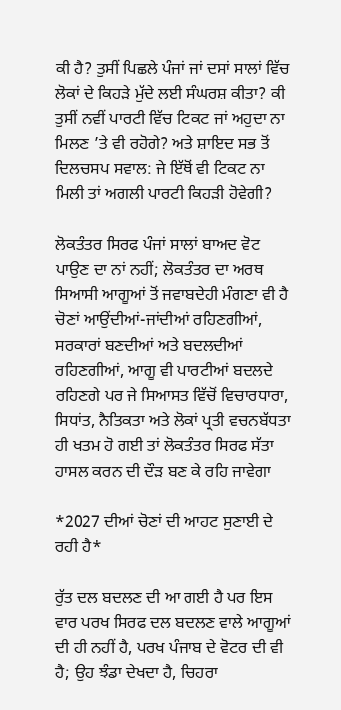ਕੀ ਹੈ? ਤੁਸੀਂ ਪਿਛਲੇ ਪੰਜਾਂ ਜਾਂ ਦਸਾਂ ਸਾਲਾਂ ਵਿੱਚ ਲੋਕਾਂ ਦੇ ਕਿਹੜੇ ਮੁੱਦੇ ਲਈ ਸੰਘਰਸ਼ ਕੀਤਾ? ਕੀ ਤੁਸੀਂ ਨਵੀਂ ਪਾਰਟੀ ਵਿੱਚ ਟਿਕਟ ਜਾਂ ਅਹੁਦਾ ਨਾ ਮਿਲਣ ’ਤੇ ਵੀ ਰਹੋਗੇ? ਅਤੇ ਸ਼ਾਇਦ ਸਭ ਤੋਂ ਦਿਲਚਸਪ ਸਵਾਲ: ਜੇ ਇੱਥੋਂ ਵੀ ਟਿਕਟ ਨਾ ਮਿਲੀ ਤਾਂ ਅਗਲੀ ਪਾਰਟੀ ਕਿਹੜੀ ਹੋਵੇਗੀ?

ਲੋਕਤੰਤਰ ਸਿਰਫ ਪੰਜਾਂ ਸਾਲਾਂ ਬਾਅਦ ਵੋਟ ਪਾਉਣ ਦਾ ਨਾਂ ਨਹੀਂ; ਲੋਕਤੰਤਰ ਦਾ ਅਰਥ ਸਿਆਸੀ ਆਗੂਆਂ ਤੋਂ ਜਵਾਬਦੇਹੀ ਮੰਗਣਾ ਵੀ ਹੈ ਚੋਣਾਂ ਆਉਂਦੀਆਂ-ਜਾਂਦੀਆਂ ਰਹਿਣਗੀਆਂ, ਸਰਕਾਰਾਂ ਬਣਦੀਆਂ ਅਤੇ ਬਦਲਦੀਆਂ ਰਹਿਣਗੀਆਂ, ਆਗੂ ਵੀ ਪਾਰਟੀਆਂ ਬਦਲਦੇ ਰਹਿਣਗੇ ਪਰ ਜੇ ਸਿਆਸਤ ਵਿੱਚੋਂ ਵਿਚਾਰਧਾਰਾ, ਸਿਧਾਂਤ, ਨੈਤਿਕਤਾ ਅਤੇ ਲੋਕਾਂ ਪ੍ਰਤੀ ਵਚਨਬੱਧਤਾ ਹੀ ਖਤਮ ਹੋ ਗਈ ਤਾਂ ਲੋਕਤੰਤਰ ਸਿਰਫ ਸੱਤਾ ਹਾਸਲ ਕਰਨ ਦੀ ਦੌੜ ਬਣ ਕੇ ਰਹਿ ਜਾਵੇਗਾ

*2027 ਦੀਆਂ ਚੋਣਾਂ ਦੀ ਆਹਟ ਸੁਣਾਈ ਦੇ ਰਹੀ ਹੈ*

ਰੁੱਤ ਦਲ ਬਦਲਣ ਦੀ ਆ ਗਈ ਹੈ ਪਰ ਇਸ ਵਾਰ ਪਰਖ ਸਿਰਫ ਦਲ ਬਦਲਣ ਵਾਲੇ ਆਗੂਆਂ ਦੀ ਹੀ ਨਹੀਂ ਹੈ, ਪਰਖ ਪੰਜਾਬ ਦੇ ਵੋਟਰ ਦੀ ਵੀ ਹੈ; ਉਹ ਝੰਡਾ ਦੇਖਦਾ ਹੈ, ਚਿਹਰਾ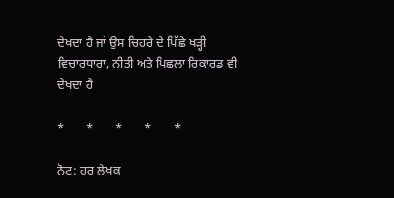ਦੇਖਦਾ ਹੈ ਜਾਂ ਉਸ ਚਿਹਰੇ ਦੇ ਪਿੱਛੇ ਖੜ੍ਹੀ ਵਿਚਾਰਧਾਰਾ, ਨੀਤੀ ਅਤੇ ਪਿਛਲਾ ਰਿਕਾਰਡ ਵੀ ਦੇਖਦਾ ਹੈ

*       *       *       *       *

ਨੋਟ: ਹਰ ਲੇਖਕ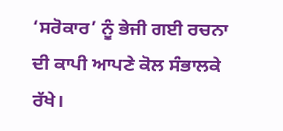‘ਸਰੋਕਾਰ’ ਨੂੰ ਭੇਜੀ ਗਈ ਰਚਨਾ ਦੀ ਕਾਪੀ ਆਪਣੇ ਕੋਲ ਸੰਭਾਲਕੇ ਰੱਖੇ।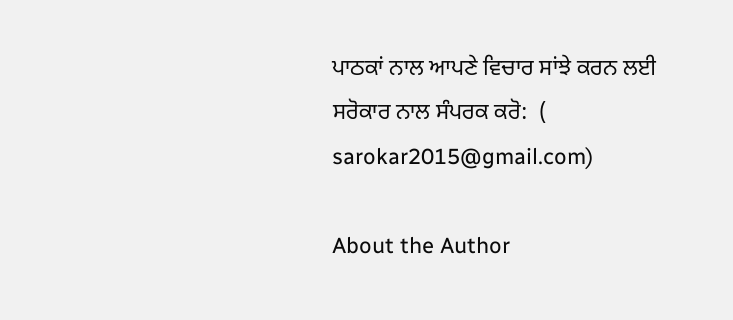ਪਾਠਕਾਂ ਨਾਲ ਆਪਣੇ ਵਿਚਾਰ ਸਾਂਝੇ ਕਰਨ ਲਈ ਸਰੋਕਾਰ ਨਾਲ ਸੰਪਰਕ ਕਰੋ:  (
sarokar2015@gmail.com)

About the Author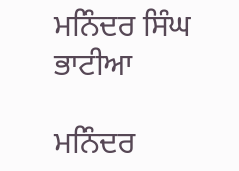ਮਨਿੰਦਰ ਸਿੰਘ ਭਾਟੀਆ

ਮਨਿੰਦਰ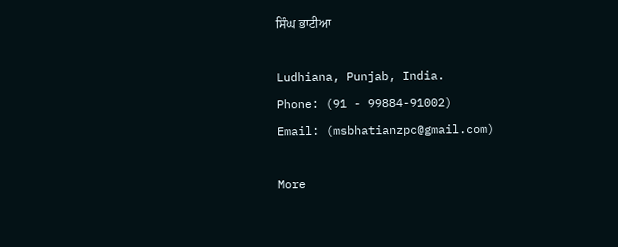ਸਿੰਘ ਭਾਟੀਆ

Ludhiana, Punjab, India.
Phone: (91 - 99884-91002)
Email: (msbhatianzpc@gmail.com)

More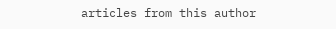articles from this author